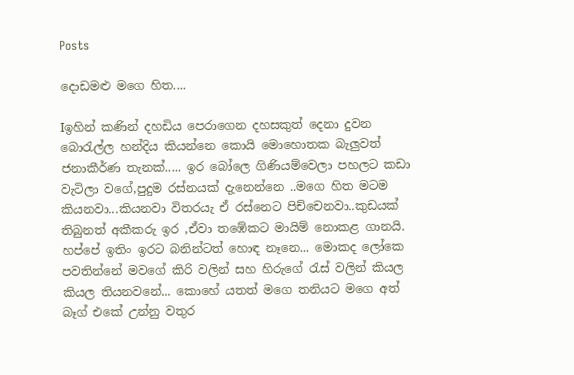Posts

දොඩමළු මගෙ හිත....

Iඉහින් කණින් දහඩිය පෙරාගෙන දහසකුත් දෙනා දුවන බොරැල්ල හන්දිය කියන්නෙ කොයි මොහොතක බැලුවත් ජනාකීර්ණ තැනක්..... ඉර බෝලෙ ගිණියම්වෙලා පහලට කඩා වැටිලා වගේ,පුදුම රස්නයක් දැනෙන්නෙ ..මගෙ හිත මටම කියනවා...කියනවා විතරයැ ඒ රස්නෙට පිච්චෙනවා..කුඩයක් තිබුනත් අකීකරු ඉර ,ඒවා තඹේකට මායිම් නොකළ ගානයි. හප්පේ ඉතිං ඉරට බනින්ටත් හොඳ නෑනෙ... මොකද ලෝකෙ පවතින්නේ මවගේ කිරි වලින් සහ හිරුගේ රැස් වලින් කියල කියල තියනවනේ... කොහේ යතත් මගෙ තනියට මගෙ අත් බෑග් එකේ උන්නු වතුර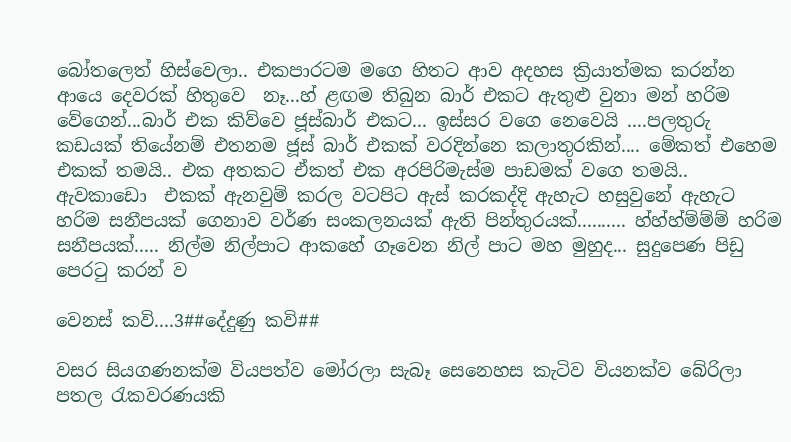බෝතලෙත් හිස්වෙලා.. එකපාරටම මගෙ හිතට ආව අදහස ක්‍රියාත්මක කරන්න ආයෙ දෙවරක් හිතුවෙ  නෑ...හ් ළඟම තිබුන බාර් එකට ඇතුළු වුනා මන් හරිම වේගෙන්...බාර් එක කිව්වෙ ජූස්බාර් එකට... ඉස්සර වගෙ නෙවෙයි ....පලතුරු කඩයක් තියේනම් එතනම ජූස් බාර් එකක් වරදින්නෙ කලාතුරකින්.... මේකත් එහෙම එකක් තමයි.. එක අතකට ඒකත් එක අරපිරිමැස්ම පාඩමක් වගෙ තමයි.. ඇවකාඩො  එකක් ඇනවුම් කරල වටපිට ඇස් කරකද්දි ඇහැට හසුවුනේ ඇහැට හරිම සනීපයක් ගෙනාව වර්ණ සංකලනයක් ඇති පින්තුරයක්.......... හ්හ්හ්ම්ම්ම් හරිම සනීපයක්..... නිල්ම නිල්පාට ආකහේ ගෑවෙන නිල් පාට මහ මුහුද... සුදුපෙණ පිඩු පෙරටු කරන් ව

වෙනස් කවි....3##දේදුණු කවි##

වසර සියගණනක්ම වියපත්ව මෝරලා සැබෑ සෙනෙහස කැටිව වියනක්ව බේරිලා පතල රැකවරණයකි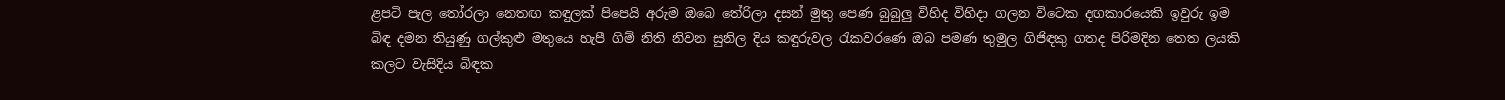ළපටි පැල තෝරලා නෙතඟ කඳුලක් පිපෙයි අරුම ඔබෙ තේරිලා දසන් මුතු පෙණ බුබුලු විහිද විහිදා ගලන විටෙක දඟකාරයෙකි ඉවුරු ඉම බිඳ දමන තියුණු ගල්කුළු මතුයෙ හැපී ගිම් නිති නිවන සුනිල දිය කඳුරුවල රැකවරණෙ ඔබ පමණ තුමුල ගිජිඳකු ගතද පිරිමදින තෙත ලයකි කලට වැසිදිය බිඳක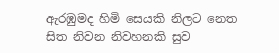ඇරඹුමද හිමි සෙයකි නිලට නෙත සිත නිවන නිවහනකි සුව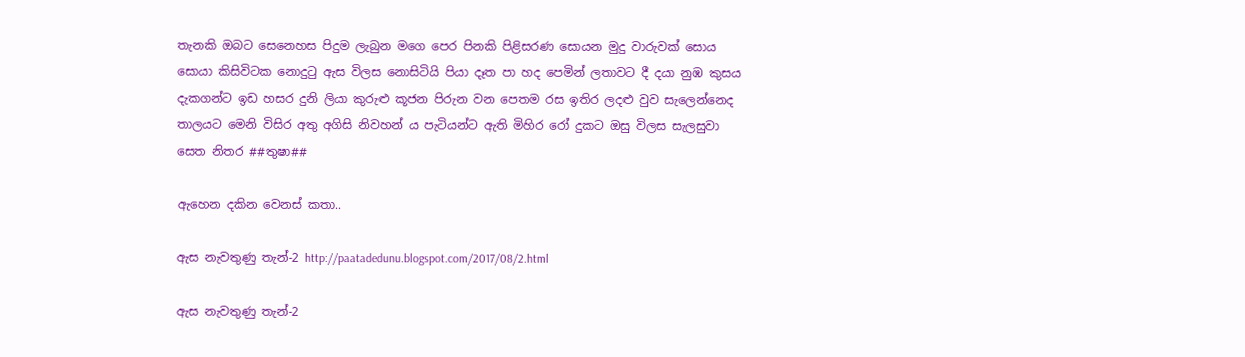තැනකි ඔබට සෙනෙහස පිදුම ලැබුන මගෙ පෙර පිනකි පිළිසරණ සොයන මුදු වාරුවක් සොය සොයා කිසිවිටක නොදුටු ඇස විලස නොසිටියි පියා දෑත පා හද පෙමින් ලතාවට දී දයා නුඹ කුසය දැකගන්ට ඉඩ හසර දුනි ලියා කුරුළු කූජන පිරුන වන පෙතම රස ඉතිර ලදළු වුව සැලෙන්නෙද තාලයට මෙනි විසිර අතු අගිසි නිවහන් ය පැටියන්ට ඇති මිහිර රෝ දුකට ඔසු විලස සැලසුවා සෙත නිතර ##තුෂා##

ඇහෙන දකින වෙනස් කතා..

ඇස නැවතුණු තැන්-2 http://paatadedunu.blogspot.com/2017/08/2.html

ඇස නැවතුණු තැන්-2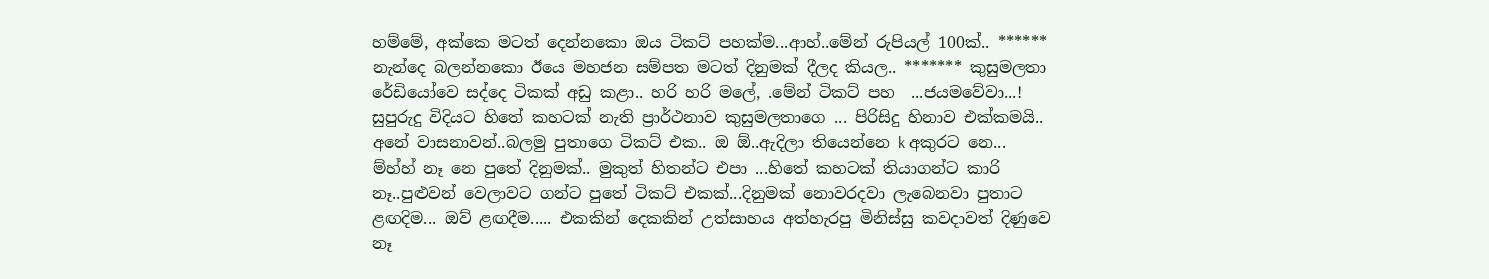හම්මේ, අක්කෙ මටත් දෙන්නකො ඔය ටිකට් පහක්ම...ආහ්..මේන් රුපියල් 100ක්.. ****** නැන්දෙ බලන්නකො ඊයෙ මහජන සම්පත මටත් දිනුමක් දීලද කියල.. ******* කුසුමලතා රේඩියෝවෙ සද්දෙ ටිකක් අඩු කළා.. හරි හරි මලේ, .මේන් ටිකට් පහ  ...ජයමවේවා...! සුපුරුදු විදියට හිතේ කහටක් නැති ප්‍රාර්ථනාව කුසුමලතාගෙ ... පිරිසිදු හිනාව එක්කමයි.. අනේ වාසනාවන්..බලමු පුතාගෙ ටිකට් එක.. ඔ ඕ..ඇදිලා තියෙන්නෙ k අකුරට නෙ... ම්හ්හ් නෑ නෙ පුතේ දිනුමක්.. මුකුත් හිතන්ට එපා ...හිතේ කහටක් තියාගන්ට කාරි නෑ..පුළුවන් වෙලාවට ගන්ට පුතේ ටිකට් එකක්...දිනුමක් නොවරදවා ලැබෙනවා පුතාට ළඟදිම... ඔව් ළඟදීම..... එකකින් දෙකකින් උත්සාහය අත්හැරපු මිනිස්සු කවදාවත් දිණුවෙ නෑ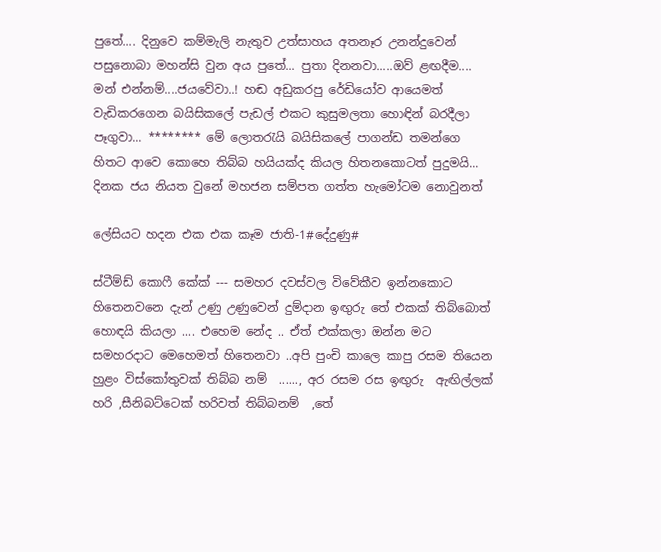පුතේ.... දිනුවෙ කම්මැලි නැතුව උත්සාහය අතනෑර උනන්දුවෙන් පසුනොබා මහන්සි වුන අය පුතේ... පුතා දිනනවා.....ඔව් ළඟදීම.... මන් එන්නම්....ජයවේවා..! හඬ අඩුකරපු රේඩියෝව ආයෙමත් වැඩිකරගෙන බයිසිකලේ පැඩල් එකට කුසුමලතා හොඳින් බරදීලා පෑගුවා... ******** මේ ලොතරැයි බයිසිකලේ පාගන්ඩ තමන්ගෙ හිතට ආවෙ කොහෙ තිබ්බ හයියක්ද කියල හිතනකොටත් පුදුමයි... දිනක ජය නියත වුනේ මහජන සම්පත ගත්ත හැමෝටම නොවුනත්

ලේසියට හදන එක එක කෑම ජාති-1#දේදුණු#

ස්ටීම්ඩ් කොෆී කේක් --- සමහර දවස්වල විවේකීව ඉන්නකොට හිතෙනවනෙ දැන් උණු උණුවෙන් දුම්දාන ඉඟුරු තේ එකක් තිබ්බොත් හොඳයි කියලා .... එහෙම නේද .. ඒත් එක්කලා ඔන්න මට සමහරදාට මෙහෙමත් හිතෙනවා ..අපි පුංචි කාලෙ කාපු රසම තියෙන හුළං විස්කෝතුවක් තිබ්බ නම්  ......, අර රසම රස ඉඟුරු  ඇඟිල්ලක් හරි ,සීනිබට්ටෙක් හරිවත් තිබ්බනම්  ,තේ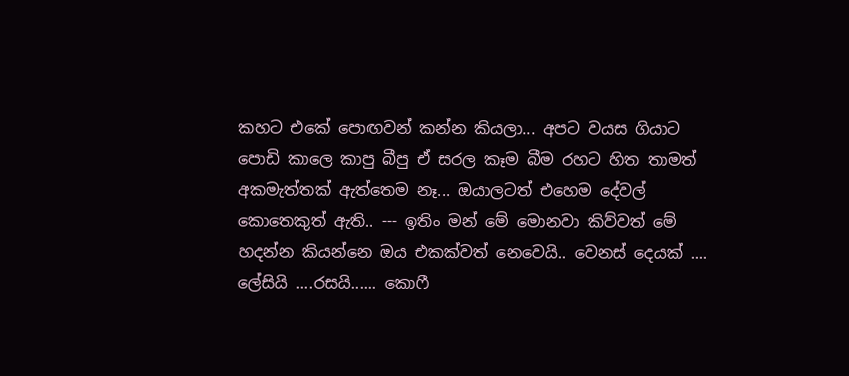කහට එකේ පොඟවන් කන්න කියලා... අපට වයස ගියාට පොඩි කාලෙ කාපු බීපු ඒ සරල කෑම බීම රහට හිත තාමත් අකමැත්තක් ඇත්තෙම නෑ... ඔයාලටත් එහෙම දේවල් කොතෙකුත් ඇති.. --- ඉතිං මන් මේ මොනවා කිව්වත් මේ හදන්න කියන්නෙ ඔය එකක්වත් නෙවෙයි.. වෙනස් දෙයක් .... ලේසියි ....රසයි...... කොෆී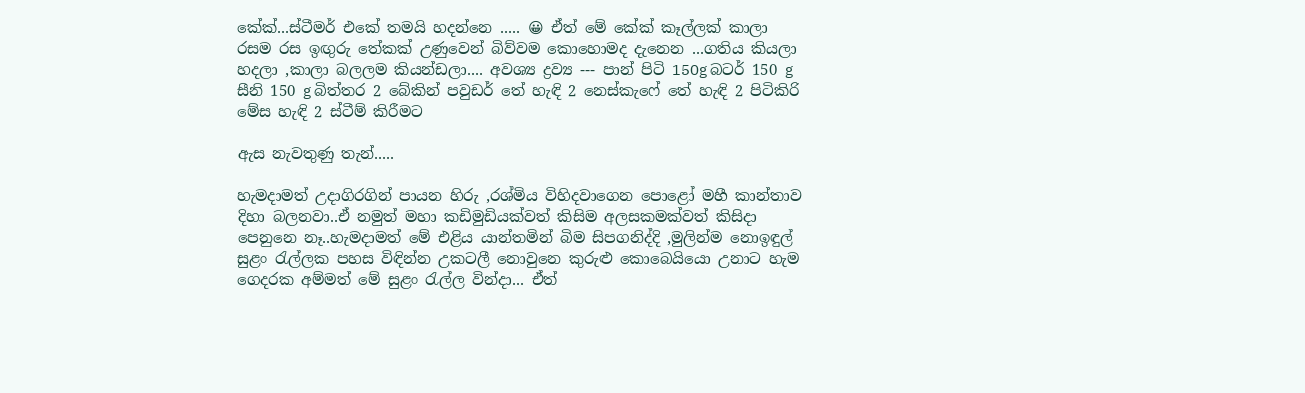කේක්...ස්ටීමර් එකේ තමයි හදන්නෙ ..... 😀 ඒත් මේ කේක් කෑල්ලක් කාලා රසම රස ඉඟුරු තේකක් උණුවෙන් බිව්වම කොහොමද දැනෙන ...ගතිය කියලා හදලා ,කාලා බලලම කියන්ඩලා.... අවශ්‍ය ද්‍රව්‍ය --- පාන් පිටි 150g බටර් 150 g සීනි 150 g බිත්තර 2 බේකින් පවුඩර් තේ හැඳි 2 නෙස්කැෆේ තේ හැඳි 2 පිටිකිරි මේස හැඳි 2 ස්ටීම් කිරීමට

ඇස නැවතුණු තැන්.....

හැමදාමත් උදාගිරගින් පායන හිරු ,රශ්මිය විහිදවාගෙන පොළෝ මහී කාන්තාව දිහා බලනවා..ඒ නමුත් මහා කඩිමුඩියක්වත් කිසිම අලසකමක්වත් කිසිදා පෙනුනෙ නෑ..හැමදාමත් මේ එළිය යාන්තමින් බිම සිපගනිද්දි ,මුලින්ම නොඉඳුල් සුළං රැල්ලක පහස විඳින්න උකටලී නොවුනෙ කුරුළු කොබෙයියො උනාට හැම ගෙදරක අම්මත් මේ සුළං රැල්ල වින්දා... ඒත්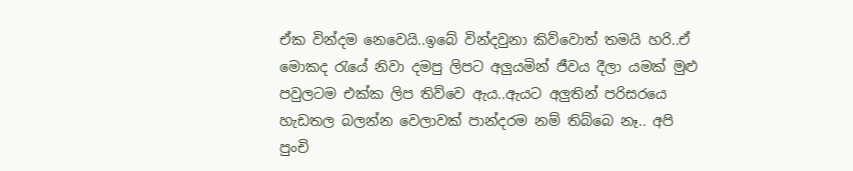ඒක වින්දම නෙවෙයි..ඉබේ වින්දවුනා කිව්වොත් තමයි හරි..ඒ මොකද රැයේ නිවා දමපු ලිපට අලුයමින් ජීවය දීලා යමක් මුළු පවුලටම එක්ක ලිප තිව්වෙ ඇය..ඇයට අලුතින් පරිසරයෙ හැඩතල බලන්න වෙලාවක් පාන්දරම නම් තිබ්බෙ නෑ.. අපි පුංචි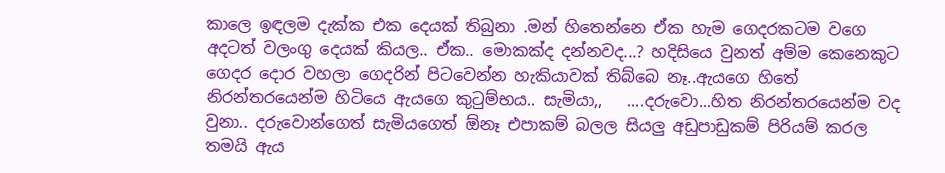කාලෙ ඉඳලම දැක්ක එක දෙයක් තිබුනා .මන් හිතෙන්නෙ ඒක හැම ගෙදරකටම වගෙ අදටත් වලංගු දෙයක් කියල.. ඒක.. මොකක්ද දන්නවද...? හදිසියෙ වුනත් අම්ම කෙනෙකුට ගෙදර දොර වහලා ගෙදරින් පිටවෙන්න හැකියාවක් තිබ්බෙ නෑ..ඇයගෙ හිතේ නිරන්තරයෙන්ම හිටියෙ ඇයගෙ කුටුම්භය.. සැමියා,,   ....දරුවො...හිත නිරන්තරයෙන්ම වද වුනා.. දරුවොන්ගෙත් සැමියගෙත් ඕනෑ එපාකම් බලල සියලු අඩුපාඩුකම් පිරියම් කරල තමයි ඇය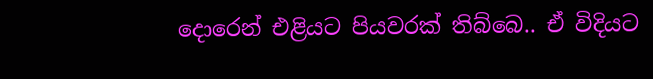දොරෙන් එළියට පියවරක් තිබ්බෙ.. ඒ විදියට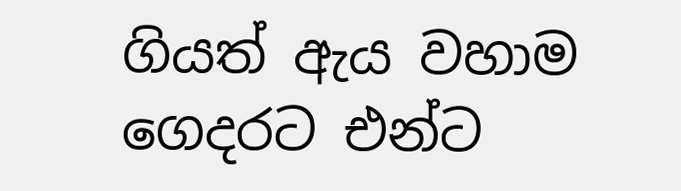ගියත් ඇය වහාම ගෙදරට එන්ට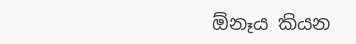ඕනෑය කියන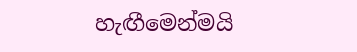හැඟීමෙන්මයි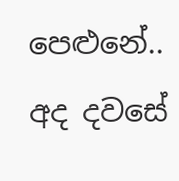පෙළුනේ.. අද දවසේ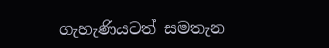ගැහැණියටත් සමතැන